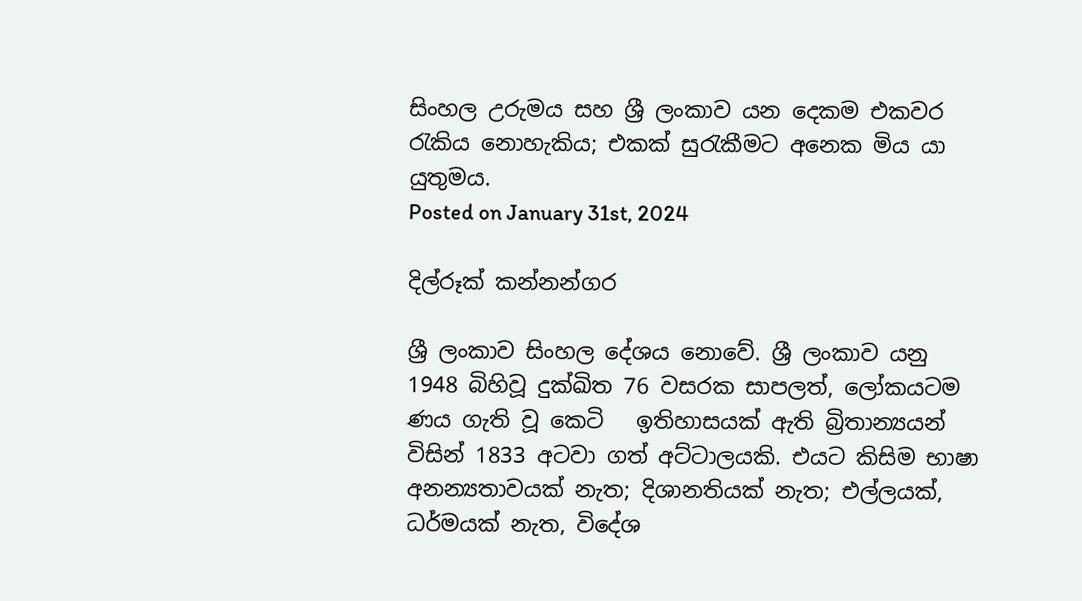සිංහල උරුමය සහ ශ්‍රී ලංකාව යන දෙකම එකවර රැකිය නොහැකිය; එකක් සුරැකීමට අනෙක මිය යා යුතුමය.
Posted on January 31st, 2024

දිල්රූක් කන්නන්ගර

ශ්‍රී ලංකාව සිංහල දේශය නොවේ. ශ්‍රී ලංකාව යනු 1948 බිහිවූ දුක්ඛිත 76 වසරක සාපලත්, ලෝකයටම ණය ගැති වූ කෙටි   ඉතිහාසයක් ඇති බ්‍රිතාන්‍යයන් විසින් 1833 අටවා ගත් අට්ටාලයකි. එයට කිසිම භාෂා අනන්‍යතාවයක් නැත; දිශානතියක් නැත; එල්ලයක්, ධර්මයක් නැත, විදේශ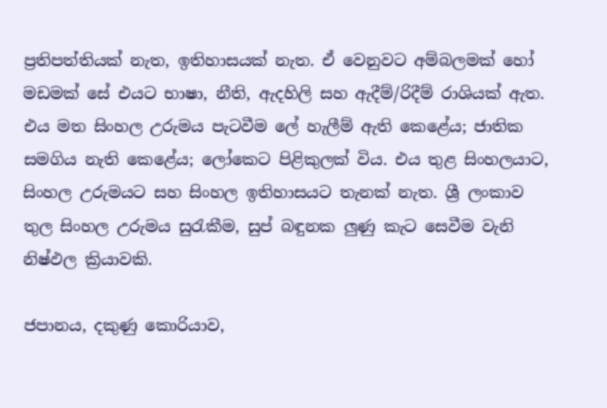ප්‍රතිපත්තියක් නැත, ඉතිහාසයක් නැත. ඒ වෙනුවට අම්බලමක් හෝ මඩමක් සේ එයට භාෂා, නීති, ඇදහිලි සහ ඇදීම්/රිදීම් රාශියක් ඇත. එය මත සිංහල උරුමය පැටවීම ලේ හැලීම් ඇති කෙළේය; ජාතික සමගිය නැති කෙළේය; ලෝකෙට පිළිකුලක් විය. එය තුළ සිංහලයාට, සිංහල උරුමයට සහ සිංහල ඉතිහාසයට තැනක් නැත. ශ්‍රී ලංකාව තුල සිංහල උරුමය සුරැකීම, සුප් බඳුනක ලුණු කැට සෙවීම වැනි නිෂ්ඵල ක්‍රියාවකි.

ජපානය, දකුණු කොරියාව,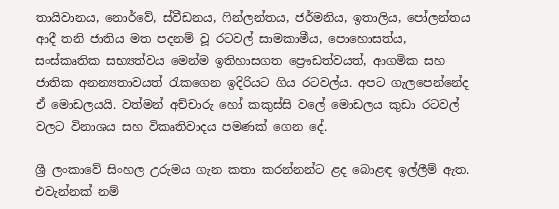තායිවානය, නොර්වේ, ස්වීඩනය, ෆින්ලන්තය, ජර්මනිය, ඉතාලිය, පෝලන්තය ආදී තනි ජාතිය මත පදනම් වූ රටවල් සාමකාමීය, පොහොසත්ය, සංස්කෘතික සභ්‍යත්වය මෙන්ම ඉතිහාසගත ප්‍රෞඩත්වයත්, ආගමික සහ ජාතික අනන්‍යතාවයත් රැකගෙන ඉදිරියට ගිය රටවල්ය. අපට ගැලපෙන්නේද ඒ මොඩලයයි. වත්මන් අච්චාරු හෝ කකුස්සි වලේ මොඩලය කුඩා රටවල් වලට විනාශය සහ විකෘතිවාදය පමණක් ගෙන දේ.

ශ්‍රී ලංකාවේ සිංහල උරුමය ගැන කතා කරන්නන්ට ළද බොළඳ ඉල්ලීම් ඇත. එවැන්නක් නම්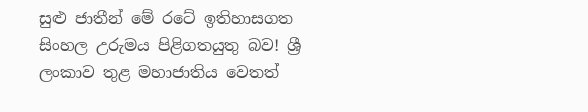සුළු ජාතීන් මේ රටේ ඉතිහාසගත සිංහල උරුමය පිළිගතයුතු බව! ශ්‍රී ලංකාව තුළ මහාජාතිය වෙතත්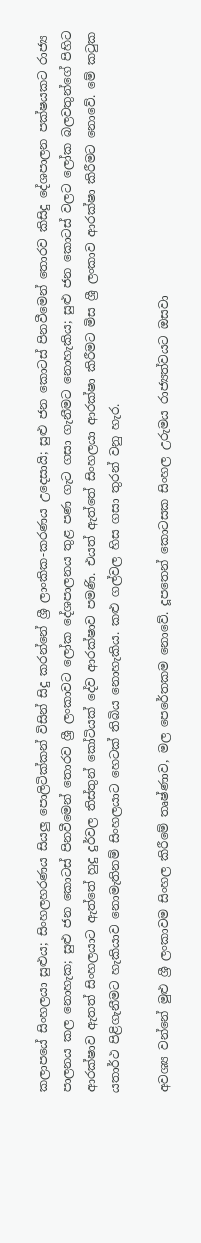කලාපයේ සිංහලයා සුළුය; සිංහලහරණය සියලු පොලිටික්කන් විසින් සිදු කරන්නේ ශ්‍රී ලාංකික-කරණය උදෙසායි; සුළු ජන කොටස් පිනවීමෙන් තොරව කිසිදු දේශපාලන පක්ෂයකට රාජ්‍ය පාලනය කල නොහැක; සුළු ජන කොටස් පිනවීමෙන් තොරව ශ්‍රී ලංකාවට ලෝක දේශපාලනය තුළ පණ ගැට ගසා ගැනීමට නොහැකිය; සුළු ජන කොටස් වලට ලෝක බලවතුන්ගේ පිහිට ආරක්ෂාව ඇතත් සිංහලයාට ඇත්තේ හුදු දුර්වල තිස්තුන් කෝටියක් දේව ආරක්ෂාව පමණි. එයත් ඇත්තේ සිංහලයා ආරක්ෂා කිරීමට මිස ශ්‍රී ලංකාව ආරක්ෂා කිරීමට නොවේ. මේ කටුක යතාර්ථ පිළිගැනීමට හැකියාව නොමැතිනම් සිංහලයාට හෙටක් තිබිය නොහැකිය. කළු ගල්වල හිස ගසා තුරන් වනු හැර.

අවශ්‍ය වන්නේ මුළු ශ්‍රී ලංකාවම සිංහල කිරීමේ තෘෂ්ණාව, මල පෙරේතකම නොවේ. දූපතෙන් කොටසක සිංහල උරුමය රාජ්‍යත්වයට ඔසවා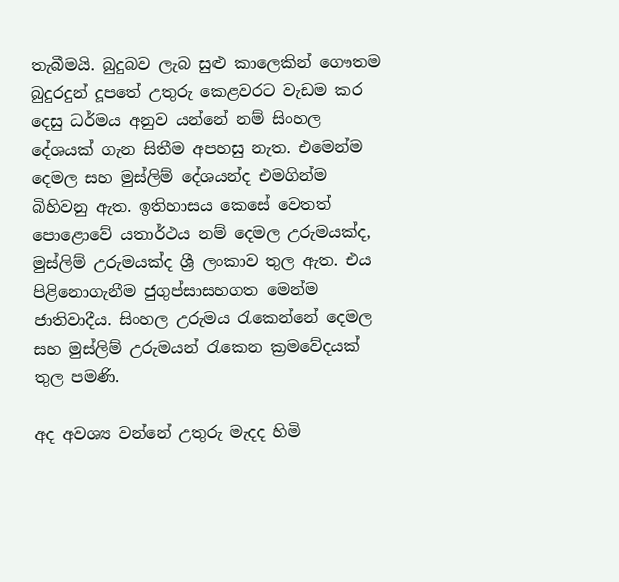තැබීමයි. බුදුබව ලැබ සුළු කාලෙකින් ගෞතම බුදුරදුන් දූපතේ උතුරු කෙළවරට වැඩම කර දෙසු ධර්මය අනුව යන්නේ නම් සිංහල දේශයක් ගැන සිතීම අපහසු නැත. එමෙන්ම දෙමල සහ මුස්ලිම් දේශයන්ද එමගින්ම බිහිවනු ඇත. ඉතිහාසය කෙසේ වෙතත් පොළොවේ යතාර්ථය නම් දෙමල උරුමයක්ද, මුස්ලිම් උරුමයක්ද ශ්‍රී ලංකාව තුල ඇත. එය පිළිනොගැනීම ජුගුප්සාසහගත මෙන්ම ජාතිවාදීය. සිංහල උරුමය රැකෙන්නේ දෙමල සහ මුස්ලිම් උරුමයන් රැකෙන ක්‍රමවේදයක් තුල පමණි.

අද අවශ්‍ය වන්නේ උතුරු මැදද හිමි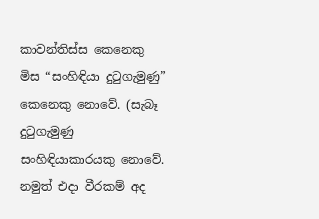කාවන්තිස්ස කෙනෙකු මිස “සංහිඳියා දුටුගැමුණු” කෙනෙකු නොවේ. (සැබෑ දුටුගැමුණු සංහිඳියාකාරයකු නොවේ. නමුත් එදා වීරකම් අද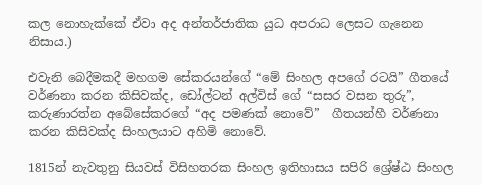කල නොහැක්කේ ඒවා අද අන්තර්ජාතික යුධ අපරාධ ලෙසට ගැනෙන නිසාය.)

එවැනි බෙදීමකදී මහගම සේකරයන්ගේ “මේ සිංහල අපගේ රටයි” ගීතයේ වර්ණනා කරන කිසිවක්ද, ඩෝල්ටන් අල්විස් ගේ “සසර වසන තුරු”, කරුණාරත්න අබේසේකරගේ “අද පමණක් නොවේ”  ගීතයන්හී වර්ණනා කරන කිසිවක්ද සිංහලයාට අහිමි නොවේ.

1815න් නැවතුනු සියවස් විසිහතරක සිංහල ඉතිහාසය සපිරි ශ්‍රේෂ්ඨ සිංහල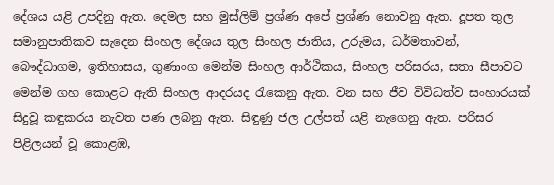දේශය යළි උපදිනු ඇත. දෙමල සහ මුස්ලිම් ප්‍රශ්ණ අපේ ප්‍රශ්ණ නොවනු ඇත. දූපත තුල සමානුපාතිකව සැදෙන සිංහල දේශය තුල සිංහල ජාතිය, උරුමය, ධර්මතාවන්, බෞද්ධාගම, ඉතිහාසය, ගුණාංග මෙන්ම සිංහල ආර්ථිකය, සිංහල පරිසරය, සතා සීපාවට මෙන්ම ගහ කොළට ඇති සිංහල ආදරයද රැකෙනු ඇත. වන සහ ජීව විවිධත්ව සංහාරයක් සිදුවූ කඳුකරය නැවත පණ ලබනු ඇත. සිඳුණු ජල උල්පත් යළි නැගෙනු ඇත. පරිසර පිළිලයන් වූ කොළඹ,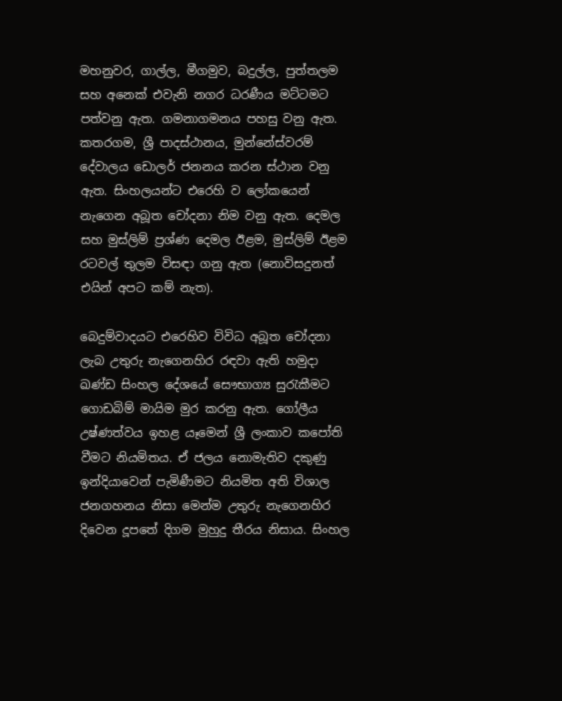මහනුවර, ගාල්ල, මීගමුව, බදුල්ල, පුත්තලම සහ අනෙක් එවැනි නගර ධරණීය මට්ටමට පත්වනු ඇත. ගමනාගමනය පහසු වනු ඇත. කතරගම, ශ්‍රී පාදස්ථානය, මුන්නේස්වරම් දේවාලය ඩොලර් ජනනය කරන ස්ථාන වනු ඇත. සිංහලයන්ට එරෙහි ව ලෝකයෙන් නැගෙන අබූත චෝදනා නිම වනු ඇත. දෙමල සහ මුස්ලිම් ප්‍රශ්ණ දෙමල ඊළම, මුස්ලිම් ඊළම රටවල් තුලම විසඳා ගනු ඇත (නොවිසදුනත් එයින් අපට කම් නැත).

බෙදුම්වාදයට එරෙහිව විවිධ අබූත චෝදනා ලැබ උතුරු නැගෙනහිර රඳවා ඇති හමුදා ඛණ්ඩ සිංහල දේශයේ සෞභාග්‍ය සුරැකීමට ගොඩබිම් මායිම මුර කරනු ඇත. ගෝලීය උෂ්ණත්වය ඉහළ යෑමෙන් ශ්‍රී ලංකාව කපෝති වීමට නියමිතය. ඒ ජලය නොමැතිව දකුණු ඉන්දියාවෙන් පැමිණීමට නියමිත අති විශාල ජනගහනය නිසා මෙන්ම උතුරු නැගෙනහිර දිවෙන දූපතේ දිගම මුහුදු තීරය නිසාය. සිංහල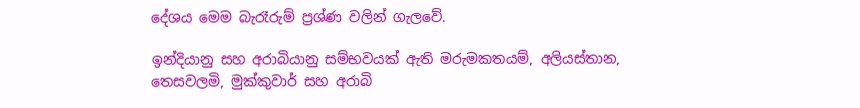දේශය මෙම බැරෑරුම් ප්‍රශ්ණ වලින් ගැලවේ.

ඉන්දියානු සහ අරාබියානු සම්භවයක් ඇති මරුමකතයම්, අලියස්තාන, තෙසවලමි, මුක්කුවාර් සහ අරාබි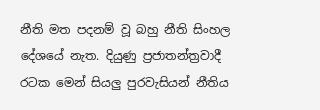නීති මත පදනම් වූ බහු නීති සිංහල දේශයේ නැත. දියුණු ප්‍රජාතන්ත්‍රවාදී රටක මෙන් සියලු පුරවැසියන් නීතිය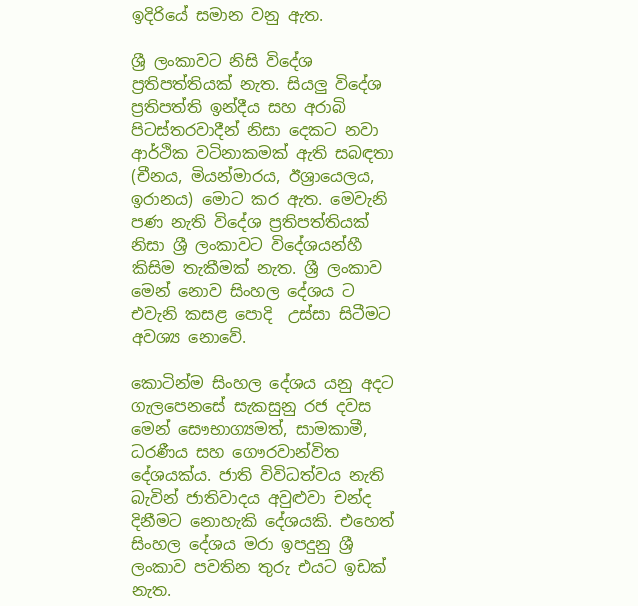ඉදිරියේ සමාන වනු ඇත.

ශ්‍රී ලංකාවට නිසි විදේශ ප්‍රතිපත්තියක් නැත. සියලු විදේශ ප්‍රතිපත්ති ඉන්දීය සහ අරාබි පිටස්තරවාදීන් නිසා දෙකට නවා ආර්ථික වටිනාකමක් ඇති සබඳතා (චීනය, මියන්මාරය, ඊශ්‍රායෙලය, ඉරානය) මොට කර ඇත. මෙවැනි පණ නැති විදේශ ප්‍රතිපත්තියක් නිසා ශ්‍රී ලංකාවට විදේශයන්හී කිසිම තැකීමක් නැත. ශ්‍රී ලංකාව මෙන් නොව සිංහල දේශය ට එවැනි කසළ පොදි  උස්සා සිටීමට අවශ්‍ය නොවේ.

කොටින්ම සිංහල දේශය යනු අදට ගැලපෙනසේ සැකසුනු රජ දවස මෙන් සෞභාග්‍යමත්, සාමකාමී, ධරණීය සහ ගෞරවාන්විත දේශයක්ය. ජාති විවිධත්වය නැති බැවින් ජාතිවාදය අවුළුවා චන්ද දිනීමට නොහැකි දේශයකි. එහෙත් සිංහල දේශය මරා ඉපදුනු ශ්‍රී ලංකාව පවතින තුරු එයට ඉඩක් නැත.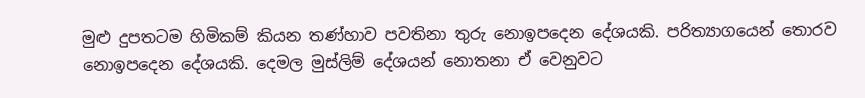මුළු දුපතටම හිමිකම් කියන තණ්හාව පවතිනා තුරු නොඉපදෙන දේශයකි. පරිත්‍යාගයෙන් තොරව නොඉපදෙන දේශයකි. දෙමල මුස්ලිම් දේශයන් නොතනා ඒ වෙනුවට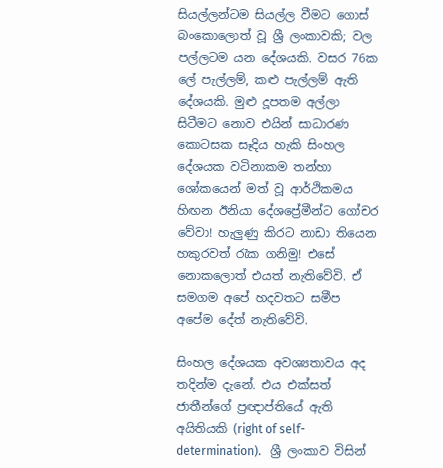සියල්ලන්ටම සියල්ල වීමට ගොස් බංකොලොත් වූ ශ්‍රී ලංකාවකි; වල පල්ලටම යන දේශයකි. වසර 76ක ලේ පැල්ලම්, කළු පැල්ලම් ඇති දේශයකි. මුළු දූපතම අල්ලා සිටීමට නොව එයින් සාධාරණ කොටසක සෑදිය හැකි සිංහල දේශයක වටිනාකම තන්හා ශෝකයෙන් මත් වූ ආර්ථිකමය හිඟන ඊනියා දේශප්‍රේමීන්ට ගෝචර වේවා! හැලුණු කිරට නාඩා තියෙන හකුරවත් රැක ගනිමු! එසේ නොකලොත් එයත් නැතිවේවි. ඒ සමගම අපේ හදවතට සමීප අපේම දේත් නැතිවේවි.

සිංහල දේශයක අවශ්‍යතාවය අද තදින්ම දැනේ. එය එක්සත් ජාතීන්ගේ ප්‍රඥාප්තියේ ඇති අයිතියකි (right of self-determination).   ශ්‍රී ලංකාව විසින්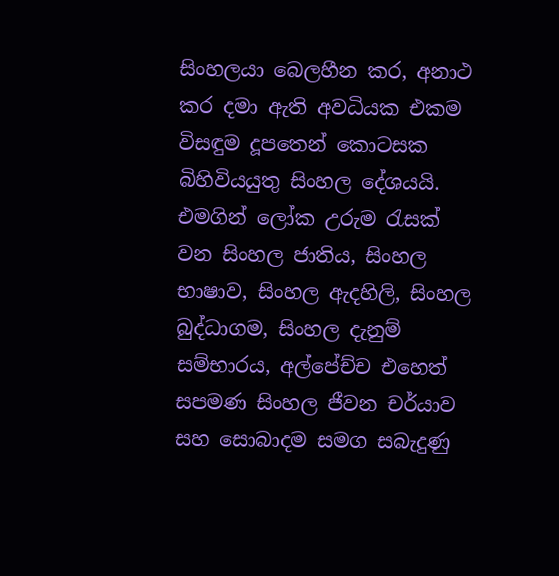සිංහලයා බෙලහීන කර, අනාථ කර දමා ඇති අවධියක එකම විසඳුම දූපතෙන් කොටසක බිහිවියයුතු සිංහල දේශයයි. එමගින් ලෝක උරුම රැසක් වන සිංහල ජාතිය, සිංහල භාෂාව, සිංහල ඇදහිලි, සිංහල බුද්ධාගම, සිංහල දැනුම් සම්භාරය, අල්පේච්ච එහෙත් සපමණ සිංහල ජීවන චර්යාව සහ සොබාදම සමග සබැදුණු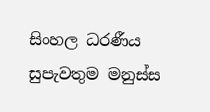සිංහල ධරණීය සුපැවතුම මනුස්ස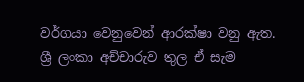වර්ගයා වෙනුවෙන් ආරක්ෂා වනු ඇත. ශ්‍රී ලංකා අච්චාරුව තුල ඒ සැම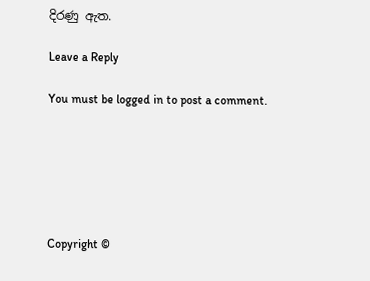දිරණු ඇත.

Leave a Reply

You must be logged in to post a comment.






Copyright ©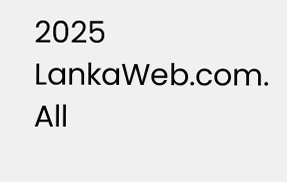2025 LankaWeb.com. All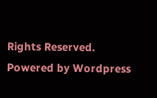Rights Reserved. Powered by Wordpress